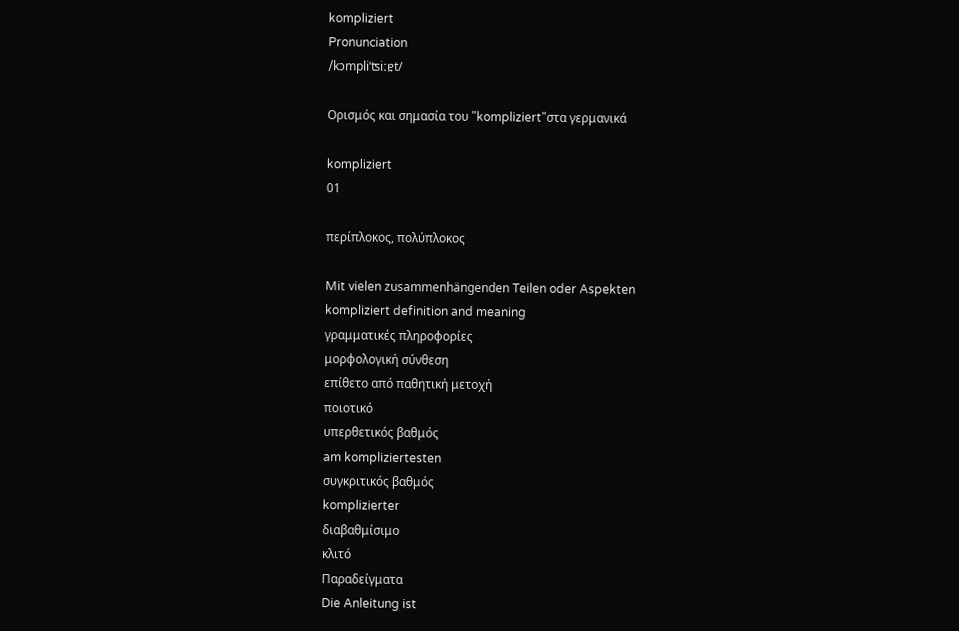kompliziert
Pronunciation
/kɔmpliˈʦiːɐ̯t/

Ορισμός και σημασία του "kompliziert"στα γερμανικά

kompliziert
01

περίπλοκος, πολύπλοκος

Mit vielen zusammenhängenden Teilen oder Aspekten
kompliziert definition and meaning
γραμματικές πληροφορίες
μορφολογική σύνθεση
επίθετο από παθητική μετοχή
ποιοτικό
υπερθετικός βαθμός
am kompliziertesten
συγκριτικός βαθμός
komplizierter
διαβαθμίσιμο
κλιτό
Παραδείγματα
Die Anleitung ist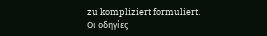zu kompliziert formuliert.
Οι οδηγίες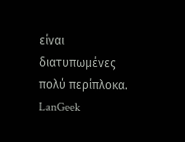είναι διατυπωμένες πολύ περίπλοκα.
LanGeek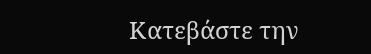Κατεβάστε την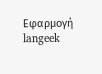Εφαρμογή
langeek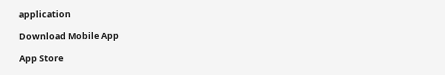application

Download Mobile App

App Store